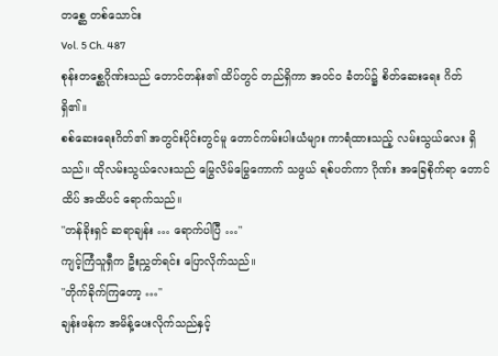တစ္ဆေ တစ်သောင်း
Vol. 5 Ch. 487
စုန်းတစ္ဆေဂိုဏ်းသည် တောင်တန်း၏ ထိပ်တွင် တည်ရှိကာ အဝင်ဝ ခံတပ်၌ စိတ်ဆေးရေး ဂိတ် ရှိ၏။
စစ်ဆေးရေးဂိတ်၏ အတွင်းပိုင်းတွင်မူ တောင်ကမ်းပါးယံများ ကာရံထားသည့် လမ်းသွယ်လေး ရှိသည်။ ထိုလမ်းသွယ်လေးသည် မြွေလိမ်မြွေကောက် သဖွယ် ရစ်ပတ်ကာ ဂိုဏ်း အခြေစိုက်ရာ တောင်ထိပ် အထိပင် ရောက်သည်။
"တန်ခိုးရှင် ဆရာချန်း … ရောက်ပါပြီ …"
ကျင့်ကြံသူရှီက ဦးညွှတ်ရင်း ပြောလိုက်သည်။
"တိုက်ခိုက်ကြတော့ …"
ချန်းဖန်က အမိန့်ပေးလိုက်သည်နှင့်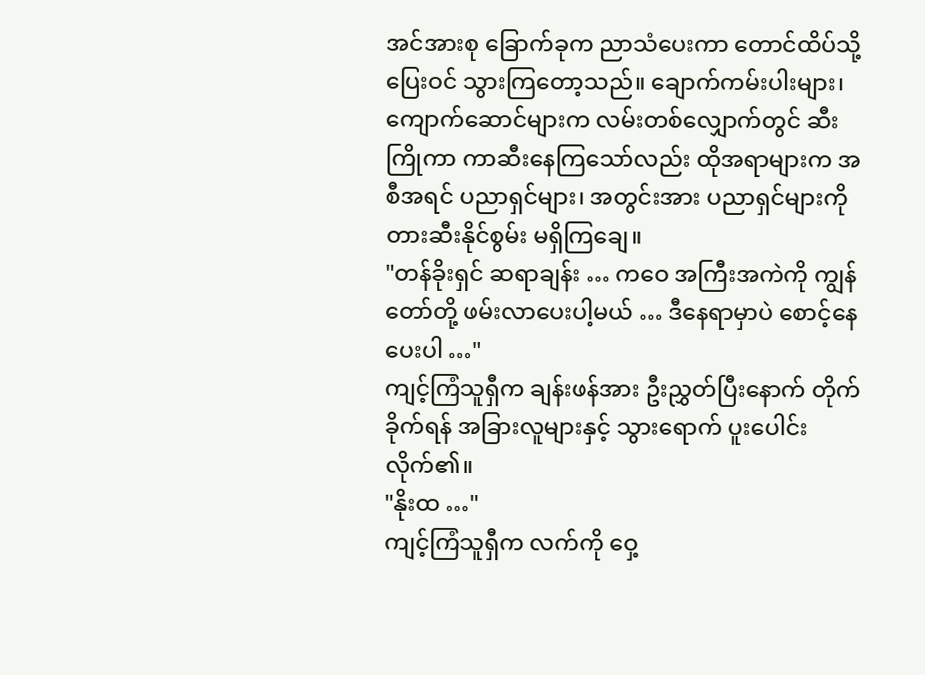အင်အားစု ခြောက်ခုက ညာသံပေးကာ တောင်ထိပ်သို့ ပြေးဝင် သွားကြတော့သည်။ ချောက်ကမ်းပါးများ၊ ကျောက်ဆောင်များက လမ်းတစ်လျှောက်တွင် ဆီးကြိုကာ ကာဆီးနေကြသော်လည်း ထိုအရာများက အစီအရင် ပညာရှင်များ၊ အတွင်းအား ပညာရှင်များကို တားဆီးနိုင်စွမ်း မရှိကြချေ။
"တန်ခိုးရှင် ဆရာချန်း … ကဝေ အကြီးအကဲကို ကျွန်တော်တို့ ဖမ်းလာပေးပါ့မယ် … ဒီနေရာမှာပဲ စောင့်နေပေးပါ …"
ကျင့်ကြံသူရှီက ချန်းဖန်အား ဦးညွှတ်ပြီးနောက် တိုက်ခိုက်ရန် အခြားလူများနှင့် သွားရောက် ပူးပေါင်းလိုက်၏။
"နိုးထ …"
ကျင့်ကြံသူရှီက လက်ကို ဝှေ့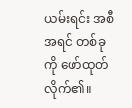ယမ်းရင်း အစီအရင် တစ်ခုကို ဖော်ထုတ်လိုက်၏။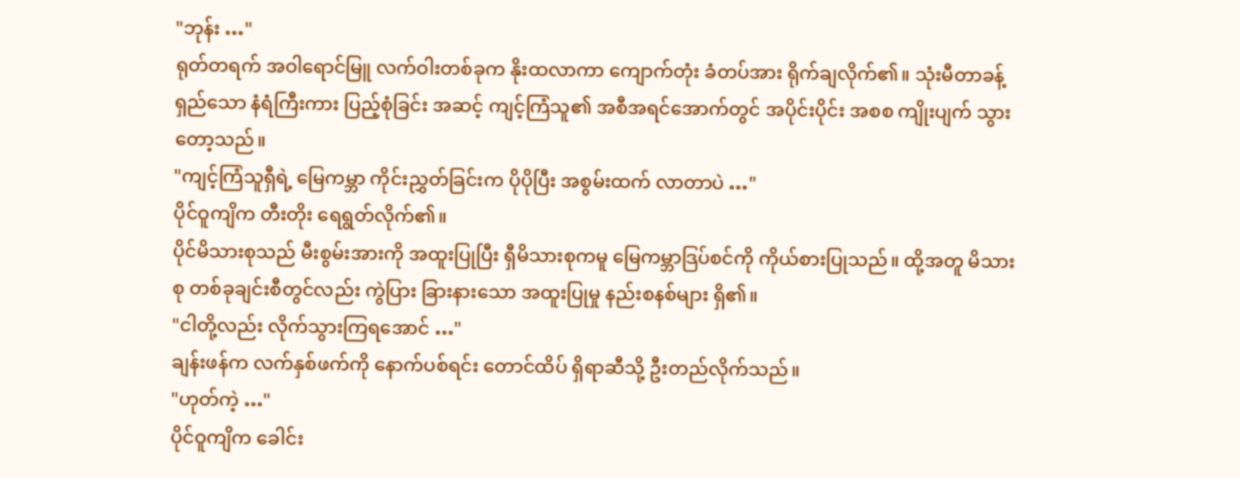"ဘုန်း …"
ရုတ်တရက် အဝါရောင်မြူ လက်ဝါးတစ်ခုက နိုးထလာကာ ကျောက်တုံး ခံတပ်အား ရိုက်ချလိုက်၏။ သုံးမီတာခန့် ရှည်သော နံရံကြီးကား ပြည့်စုံခြင်း အဆင့် ကျင့်ကြံသူ၏ အစီအရင်အောက်တွင် အပိုင်းပိုင်း အစစ ကျိုးပျက် သွားတော့သည်။
"ကျင့်ကြံသူရှီရဲ့ မြေကမ္ဘာ ကိုင်းညွှတ်ခြင်းက ပိုပိုပြီး အစွမ်းထက် လာတာပဲ …"
ပိုင်ဝူကျိက တီးတိုး ရေရွတ်လိုက်၏။
ပိုင်မိသားစုသည် မီးစွမ်းအားကို အထူးပြုပြီး ရှီမိသားစုကမူ မြေကမ္ဘာဒြပ်စင်ကို ကိုယ်စားပြုသည်။ ထို့အတူ မိသားစု တစ်ခုချင်းစီတွင်လည်း ကွဲပြား ခြားနားသော အထူးပြုမှု နည်းစနစ်များ ရှိ၏။
"ငါတို့လည်း လိုက်သွားကြရအောင် …"
ချန်းဖန်က လက်နှစ်ဖက်ကို နောက်ပစ်ရင်း တောင်ထိပ် ရှိရာဆီသို့ ဦးတည်လိုက်သည်။
"ဟုတ်ကဲ့ …"
ပိုင်ဝူကျိက ခေါင်း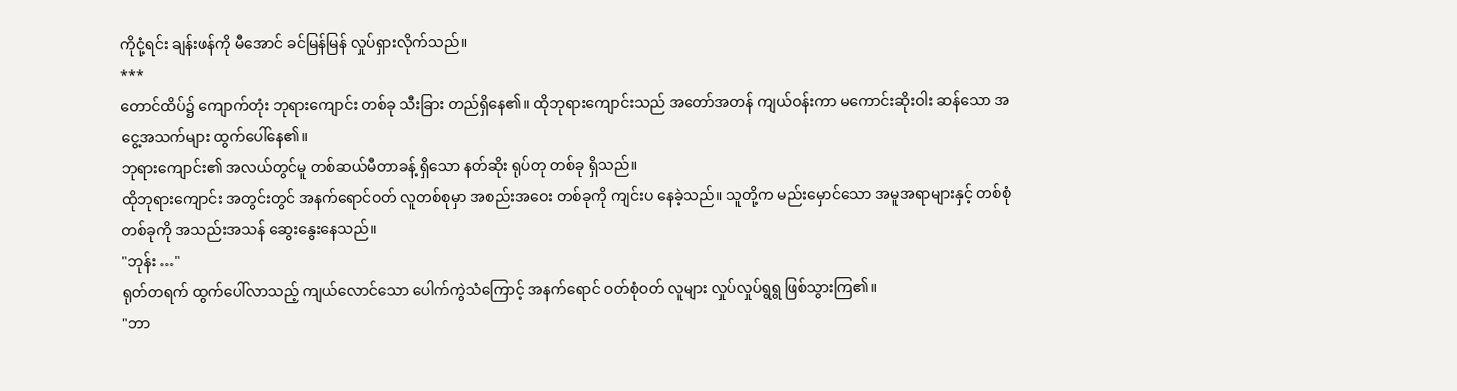ကိုငုံ့ရင်း ချန်းဖန်ကို မီအောင် ခင်မြန်မြန် လှုပ်ရှားလိုက်သည်။
***
တောင်ထိပ်၌ ကျောက်တုံး ဘုရားကျောင်း တစ်ခု သီးခြား တည်ရှိနေ၏။ ထိုဘုရားကျောင်းသည် အတော်အတန် ကျယ်ဝန်းကာ မကောင်းဆိုးဝါး ဆန်သော အငွေ့အသက်များ ထွက်ပေါ်နေ၏။
ဘုရားကျောင်း၏ အလယ်တွင်မူ တစ်ဆယ်မီတာခန့် ရှိသော နတ်ဆိုး ရုပ်တု တစ်ခု ရှိသည်။
ထိုဘုရားကျောင်း အတွင်းတွင် အနက်ရောင်ဝတ် လူတစ်စုမှာ အစည်းအဝေး တစ်ခုကို ကျင်းပ နေခဲ့သည်။ သူတို့က မည်းမှောင်သော အမူအရာများနှင့် တစ်စုံ တစ်ခုကို အသည်းအသန် ဆွေးနွေးနေသည်။
"ဘုန်း …"
ရုတ်တရက် ထွက်ပေါ်လာသည့် ကျယ်လောင်သော ပေါက်ကွဲသံကြောင့် အနက်ရောင် ဝတ်စုံဝတ် လူများ လှုပ်လှုပ်ရွရွ ဖြစ်သွားကြ၏။
"ဘာ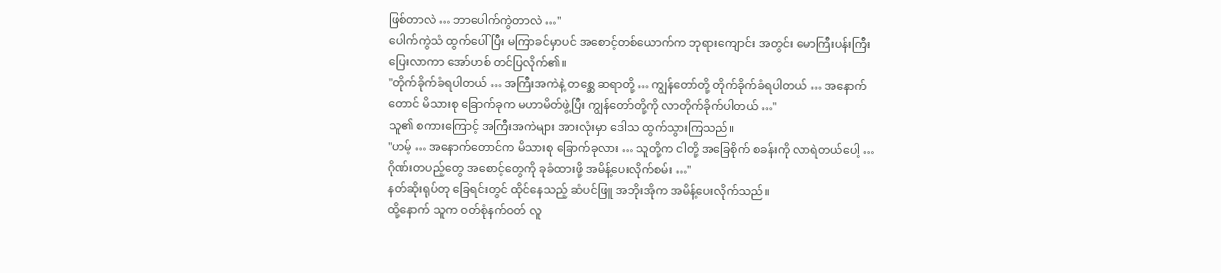ဖြစ်တာလဲ … ဘာပေါက်ကွဲတာလဲ …"
ပေါက်ကွဲသံ ထွက်ပေါ်ပြီး မကြာခင်မှာပင် အစောင့်တစ်ယောက်က ဘုရားကျောင်း အတွင်း မောကြီးပန်းကြီး ပြေးလာကာ အော်ဟစ် တင်ပြလိုက်၏။
"တိုက်ခိုက်ခံရပါတယ် … အကြီးအကဲနဲ့ တစ္ဆေ ဆရာတို့ … ကျွန်တော်တို့ တိုက်ခိုက်ခံရပါတယ် … အနောက်တောင် မိသားစု ခြောက်ခုက မဟာမိတ်ဖွဲ့ပြီး ကျွန်တော်တို့ကို လာတိုက်ခိုက်ပါတယ် …"
သူ၏ စကားကြောင့် အကြီးအကဲများ အားလုံးမှာ ဒေါသ ထွက်သွားကြသည်။
"ဟမ့် … အနောက်တောင်က မိသားစု ခြောက်ခုလား … သူတို့က ငါတို့ အခြေစိုက် စခန်းကို လာရဲတယ်ပေါ့ … ဂိုဏ်းတပည့်တွေ အစောင့်တွေကို ခုခံထားဖို့ အမိန့်ပေးလိုက်စမ်း …"
နတ်ဆိုးရုပ်တု ခြေရင်းတွင် ထိုင်နေသည့် ဆံပင်ဖြူ အဘိုးအိုက အမိန့်ပေးလိုက်သည်။
ထို့နောက် သူက ဝတ်စုံနက်ဝတ် လူ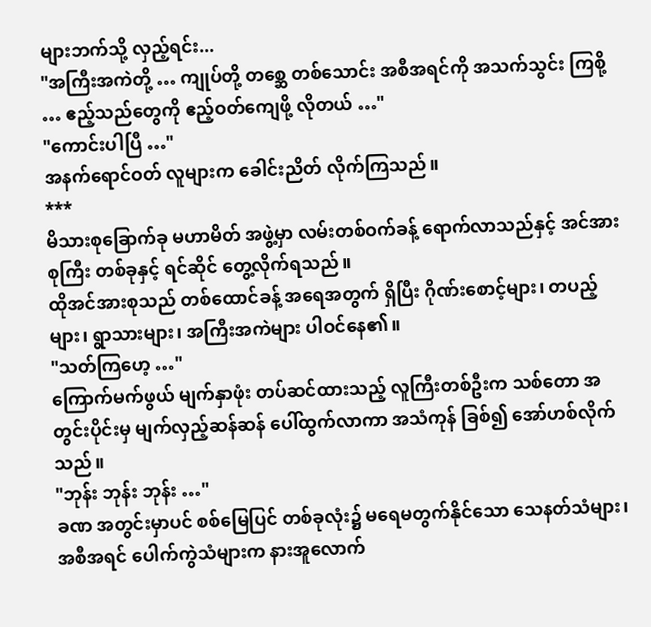များဘက်သို့ လှည့်ရင်း...
"အကြီးအကဲတို့ … ကျုပ်တို့ တစ္ဆေ တစ်သောင်း အစီအရင်ကို အသက်သွင်း ကြစို့ … ဧည့်သည်တွေကို ဧည့်ဝတ်ကျေဖို့ လိုတယ် …"
"ကောင်းပါပြီ …"
အနက်ရောင်ဝတ် လူများက ခေါင်းညိတ် လိုက်ကြသည်။
***
မိသားစုခြောက်ခု မဟာမိတ် အဖွဲ့မှာ လမ်းတစ်ဝက်ခန့် ရောက်လာသည်နှင့် အင်အားစုကြီး တစ်ခုနှင့် ရင်ဆိုင် တွေ့လိုက်ရသည်။
ထိုအင်အားစုသည် တစ်ထောင်ခန့် အရေအတွက် ရှိပြီး ဂိုဏ်းစောင့်များ၊ တပည့်များ၊ ရွာသားများ၊ အကြီးအကဲများ ပါဝင်နေ၏။
"သတ်ကြဟေ့ …"
ကြောက်မက်ဖွယ် မျက်နှာဖုံး တပ်ဆင်ထားသည့် လူကြီးတစ်ဦးက သစ်တော အတွင်းပိုင်းမှ မျက်လှည့်ဆန်ဆန် ပေါ်ထွက်လာကာ အသံကုန် ခြစ်၍ အော်ဟစ်လိုက်သည်။
"ဘုန်း ဘုန်း ဘုန်း …"
ခဏ အတွင်းမှာပင် စစ်မြေပြင် တစ်ခုလုံး၌ မရေမတွက်နိုင်သော သေနတ်သံများ၊ အစီအရင် ပေါက်ကွဲသံများက နားအူလောက်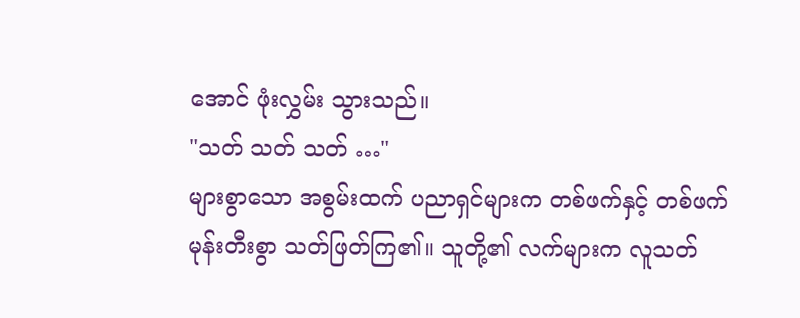အောင် ဖုံးလွှမ်း သွားသည်။
"သတ် သတ် သတ် …"
များစွာသော အစွမ်းထက် ပညာရှင်များက တစ်ဖက်နှင့် တစ်ဖက် မုန်းတီးစွာ သတ်ဖြတ်ကြ၏။ သူတို့၏ လက်များက လူသတ်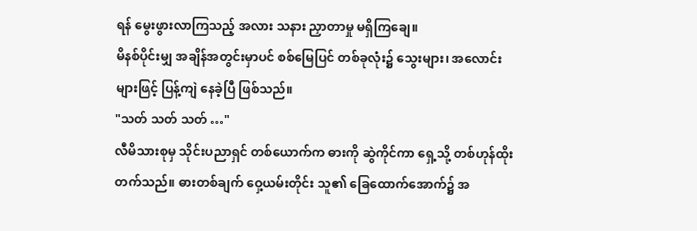ရန် မွေးဖွားလာကြသည့် အလား သနား ညှာတာမှု မရှိကြချေ။
မိနစ်ပိုင်းမျှ အချိန်အတွင်းမှာပင် စစ်မြေပြင် တစ်ခုလုံး၌ သွေးများ၊ အလောင်းများဖြင့် ပြန့်ကျဲ နေခဲ့ပြီ ဖြစ်သည်။
"သတ် သတ် သတ် …"
လီမိသားစုမှ သိုင်းပညာရှင် တစ်ယောက်က ဓားကို ဆွဲကိုင်ကာ ရှေ့သို့ တစ်ဟုန်ထိုး တက်သည်။ ဓားတစ်ချက် ဝှေ့ယမ်းတိုင်း သူ၏ ခြေထောက်အောက်၌ အ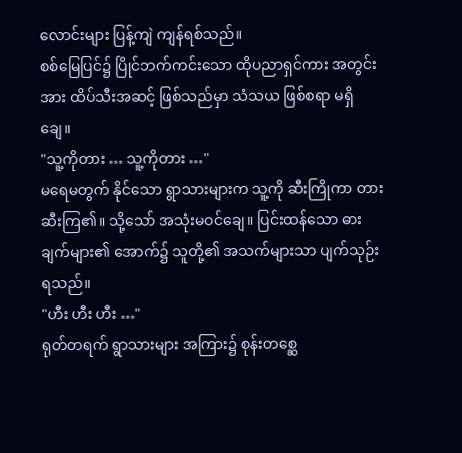လောင်းများ ပြန့်ကျဲ ကျန်ရစ်သည်။
စစ်မြေပြင်၌ ပြိုင်ဘက်ကင်းသော ထိုပညာရှင်ကား အတွင်းအား ထိပ်သီးအဆင့် ဖြစ်သည်မှာ သံသယ ဖြစ်စရာ မရှိချေ။
"သူ့ကိုတား … သူ့ကိုတား …"
မရေမတွက် နိုင်သော ရွာသားများက သူ့ကို ဆီးကြိုကာ တားဆီးကြ၏။ သို့သော် အသုံးမဝင်ချေ။ ပြင်းထန်သော ဓားချက်များ၏ အောက်၌ သူတို့၏ အသက်များသာ ပျက်သုဉ်းရသည်။
"ဟီး ဟီး ဟီး …"
ရုတ်တရက် ရွာသားများ အကြား၌ စုန်းတစ္ဆေ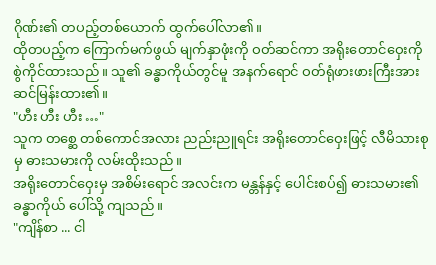ဂိုဏ်း၏ တပည့်တစ်ယောက် ထွက်ပေါ်လာ၏။
ထိုတပည့်က ကြောက်မက်ဖွယ် မျက်နှာဖုံးကို ဝတ်ဆင်ကာ အရိုးတောင်ဝှေးကို စွဲကိုင်ထားသည်။ သူ၏ ခန္ဓာကိုယ်တွင်မူ အနက်ရောင် ဝတ်ရုံဖားဖားကြီးအား ဆင်မြန်းထား၏။
"ဟီး ဟီး ဟီး …"
သူက တစ္ဆေ တစ်ကောင်အလား ညည်းညူရင်း အရိုးတောင်ဝှေးဖြင့် လီမိသားစုမှ ဓားသမားကို လမ်းထိုးသည်။
အရိုးတောင်ဝှေးမှ အစိမ်းရောင် အလင်းက မန္တန်နှင့် ပေါင်းစပ်၍ ဓားသမား၏ ခန္ဓာကိုယ် ပေါ်သို့ ကျသည်။
"ကျိန်စာ ... ငါ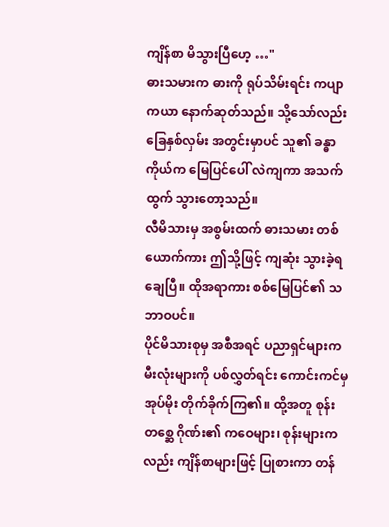ကျိန်စာ မိသွားပြီဟေ့ …"
ဓားသမားက ဓားကို ရုပ်သိမ်းရင်း ကပျာကယာ နောက်ဆုတ်သည်။ သို့သော်လည်း ခြေနှစ်လှမ်း အတွင်းမှာပင် သူ၏ ခန္ဓာကိုယ်က မြေပြင်ပေါ် လဲကျကာ အသက်ထွက် သွားတော့သည်။
လီမိသားမှ အစွမ်းထက် ဓားသမား တစ်ယောက်ကား ဤသို့ဖြင့် ကျဆုံး သွားခဲ့ရချေပြီ။ ထိုအရာကား စစ်မြေပြင်၏ သဘာဝပင်။
ပိုင်မိသားစုမှ အစီအရင် ပညာရှင်များက မီးလုံးများကို ပစ်လွှတ်ရင်း ကောင်းကင်မှ အုပ်မိုး တိုက်ခိုက်ကြ၏။ ထို့အတူ စုန်းတစ္ဆေ ဂိုဏ်း၏ ကဝေများ၊ စုန်းများကလည်း ကျိန်စာများဖြင့် ပြုစားကာ တန်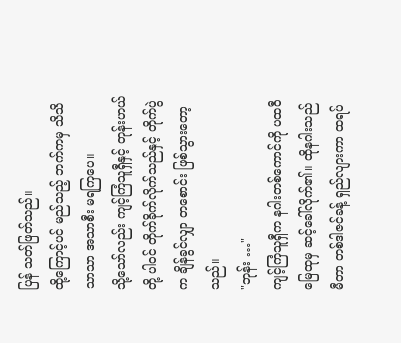ပြန် သတ်ဖြတ်သည်။
ထို့ကြောင့်ပင် မည်သည့် ဘက်ကမှ သိသိသာသာ အသာစီး မရကြပေ။
သို့သော်လည်း ကျင့်ကြံသူရှီနှင့် တုန်းဟယ်တို့ ပါဝင် တိုက်ခိုက်လိုက်သည်နှင့် တိုက်ပွဲက ချိန်ခွင်လျှာ တစောင်း ဖြစ်သွားတော့သည်။
"ဘုန်း …"
ကျင့်ကြံသူရှီက နဂါးတစ်ကောင်ကို ပထဝီ မြေထုမှ ဆင့်ခေါ်လိုက်၏။ ထိုနဂါးသည် မီတာ တစ်ဒါဇင်ခန့် ရှည်လျားကာ ထရပ်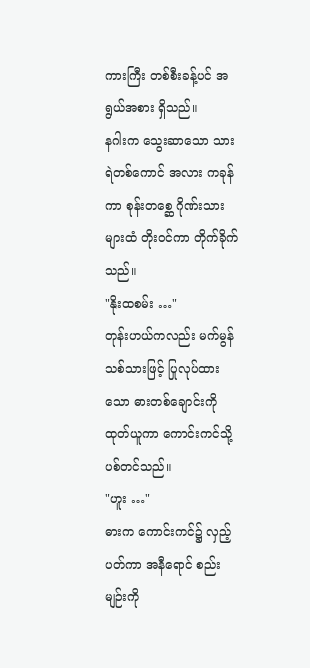ကားကြီး တစ်စီးခန့်ပင် အရွယ်အစား ရှိသည်။
နဂါးက သွေးဆာသော သားရဲတစ်ကောင် အလား ကခုန်ကာ စုန်းတစ္ဆေ ဂိုဏ်းသားများထံ တိုးဝင်ကာ တိုက်ခိုက်သည်။
"နိုးထစမ်း …"
တုန်းဟယ်ကလည်း မက်မွန်သစ်သားဖြင့် ပြုလုပ်ထားသော ဓားတစ်ချောင်းကို ထုတ်ယူကာ ကောင်းကင်သို့ ပစ်တင်သည်။
"ဟူး …"
ဓားက ကောင်းကင်၌ လှည့်ပတ်ကာ အနီရောင် စည်းမျဉ်းကို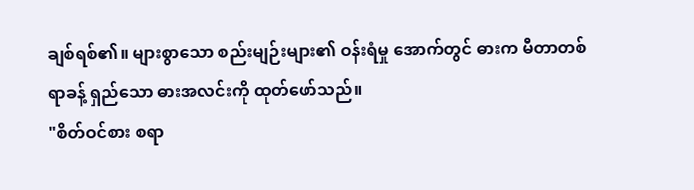ချစ်ရစ်၏။ များစွာသော စည်းမျဉ်းများ၏ ဝန်းရံမှု အောက်တွင် ဓားက မီတာတစ်ရာခန့် ရှည်သော ဓားအလင်းကို ထုတ်ဖော်သည်။
"စိတ်ဝင်စား စရာ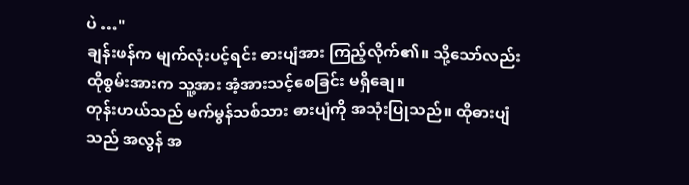ပဲ …"
ချန်းဖန်က မျက်လုံးပင့်ရင်း ဓားပျံအား ကြည့်လိုက်၏။ သို့သော်လည်း ထိုစွမ်းအားက သူ့အား အံ့အားသင့်စေခြင်း မရှိချေ။
တုန်းဟယ်သည် မက်မွန်သစ်သား ဓားပျံကို အသုံးပြုသည်။ ထိုဓားပျံသည် အလွန် အ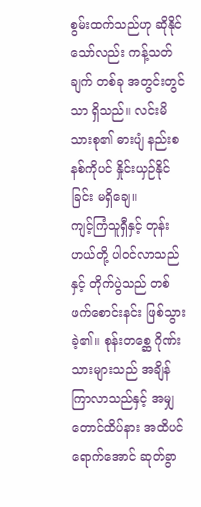စွမ်းထက်သည်ဟု ဆိုနိုင်သော်လည်း ကန့်သတ်ချက် တစ်ခု အတွင်းတွင်သာ ရှိသည်။ လင်းမိသားစု၏ ဓားပျံ နည်းစနစ်ကိုပင် နှိုင်းယှဉ်နိုင်ခြင်း မရှိချေ။
ကျင့်ကြံသူရှီနှင့် တုန်းဟယ်တို့ ပါဝင်လာသည်နှင့် တိုက်ပွဲသည် တစ်ဖက်စောင်းနင်း ဖြစ်သွားခဲ့၏။ စုန်းတစ္ဆေ ဂိုဏ်းသားများသည် အချိန်ကြာလာသည်နှင့် အမျှ တောင်ထိပ်နား အထိပင် ရောက်အောင် ဆုတ်ခွာ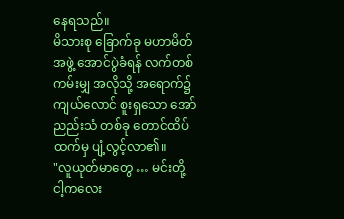နေရသည်။
မိသားစု ခြောက်ခု မဟာမိတ်အဖွဲ့ အောင်ပွဲခံရန် လက်တစ်ကမ်းမျှ အလိုသို့ အရောက်၌ ကျယ်လောင် စူးရှသော အော်ညည်းသံ တစ်ခု တောင်ထိပ်ထက်မှ ပျံ့လွင့်လာ၏။
"လူယုတ်မာတွေ … မင်းတို့ ငါ့ကလေး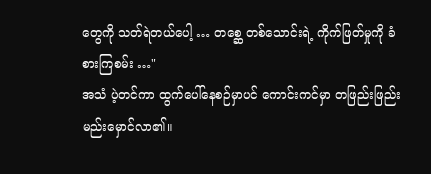တွေကို သတ်ရဲတယ်ပေါ့ … တစ္ဆေ တစ်သောင်းရဲ့ ကိုက်ဖြတ်မှုကို ခံစားကြစမ်း …"
အသံ ပဲ့တင်ကာ ထွက်ပေါ်နေစဉ်မှာပင် ကောင်းကင်မှာ တဖြည်းဖြည်း မည်းမှောင်လာ၏။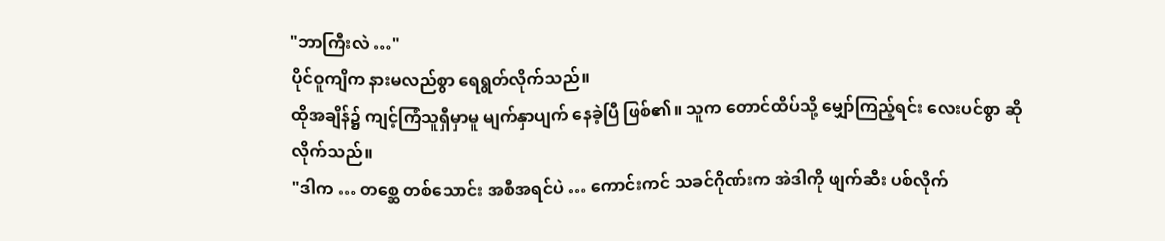"ဘာကြီးလဲ …"
ပိုင်ဝူကျိက နားမလည်စွာ ရေရွတ်လိုက်သည်။
ထိုအချိန်၌ ကျင့်ကြံသူရှီမှာမူ မျက်နှာပျက် နေခဲ့ပြီ ဖြစ်၏။ သူက တောင်ထိပ်သို့ မျှော်ကြည့်ရင်း လေးပင်စွာ ဆိုလိုက်သည်။
"ဒါက … တစ္ဆေ တစ်သောင်း အစီအရင်ပဲ … ကောင်းကင် သခင်ဂိုဏ်းက အဲဒါကို ဖျက်ဆီး ပစ်လိုက်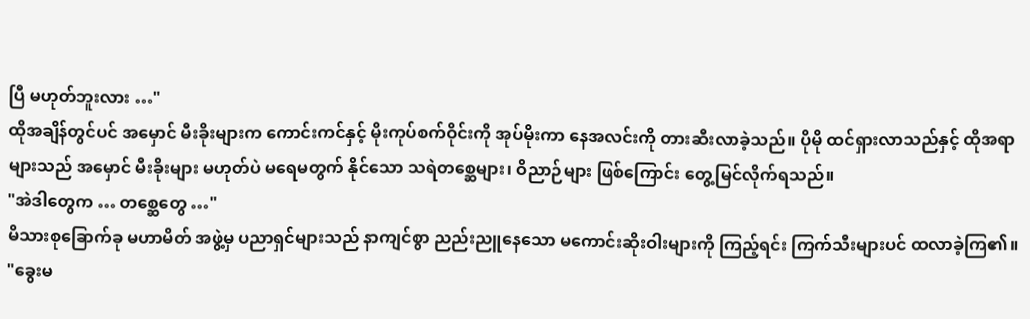ပြီ မဟုတ်ဘူးလား …"
ထိုအချိန်တွင်ပင် အမှောင် မီးခိုးများက ကောင်းကင်နှင့် မိုးကုပ်စက်ဝိုင်းကို အုပ်မိုးကာ နေအလင်းကို တားဆီးလာခဲ့သည်။ ပိုမို ထင်ရှားလာသည်နှင့် ထိုအရာများသည် အမှောင် မီးခိုးများ မဟုတ်ပဲ မရေမတွက် နိုင်သော သရဲတစ္ဆေများ၊ ဝိညာဉ်များ ဖြစ်ကြောင်း တွေ့မြင်လိုက်ရသည်။
"အဲဒါတွေက … တစ္ဆေတွေ …"
မိသားစုခြောက်ခု မဟာမိတ် အဖွဲ့မှ ပညာရှင်များသည် နာကျင်စွာ ညည်းညူနေသော မကောင်းဆိုးဝါးများကို ကြည့်ရင်း ကြက်သီးများပင် ထလာခဲ့ကြ၏။
"ခွေးမ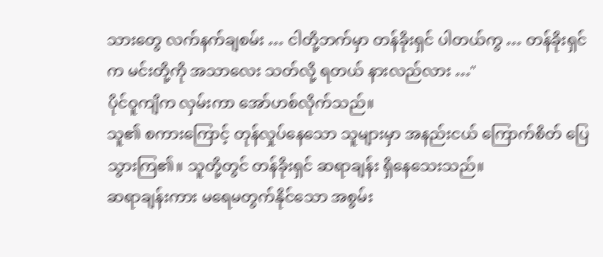သားတွေ လက်နက်ချစမ်း … ငါတို့ဘက်မှာ တန်ခိုးရှင် ပါတယ်ကွ … တန်ခိုးရှင်က မင်းတို့ကို အသာလေး သတ်လို့ ရတယ် နားလည်လား …"
ပိုင်ဝူကျိက လှမ်းကာ အော်ဟစ်လိုက်သည်။
သူ၏ စကားကြောင့် တုန်လှုပ်နေသော သူများမှာ အနည်းငယ် ကြောက်စိတ် ပြေသွားကြ၏။ သူတို့တွင် တန်ခိုးရှင် ဆရာချန်း ရှိနေသေးသည်။
ဆရာချန်းကား မရေမတွက်နိုင်သော အစွမ်း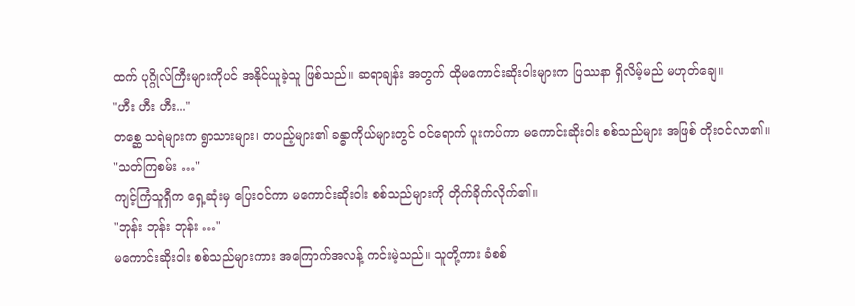ထက် ပုဂ္ဂိုလ်ကြီးများကိုပင် အနိုင်ယူခဲ့သူ ဖြစ်သည်။ ဆရာချန်း အတွက် ထိုမကောင်းဆိုးဝါးများက ပြဿနာ ရှိလိမ့်မည် မဟုတ်ချေ။
"ဟီး ဟီး ဟီး..."
တစ္ဆေ သရဲများက ရွာသားများ၊ တပည့်များ၏ ခန္ဓာကိုယ်များတွင် ဝင်ရောက် ပူးကပ်ကာ မကောင်းဆိုးဝါး စစ်သည်များ အဖြစ် တိုးဝင်လာ၏။
"သတ်ကြစမ်း …"
ကျင့်ကြံသူရှီက ရှေ့ဆုံးမှ ပြေးဝင်ကာ မကောင်းဆိုးဝါး စစ်သည်များကို တိုက်ခိုက်လိုက်၏။
"ဘုန်း ဘုန်း ဘုန်း …"
မကောင်းဆိုးဝါး စစ်သည်များကား အကြောက်အလန့် ကင်းမဲ့သည်။ သူတို့ကား ခံစစ်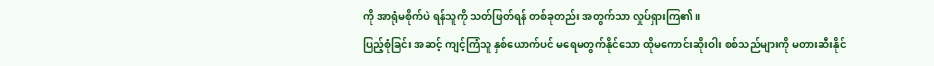ကို အာရုံမစိုက်ပဲ ရန်သူကို သတ်ဖြတ်ရန် တစ်ခုတည်း အတွက်သာ လှုပ်ရှားကြ၏။
ပြည့်စုံခြင်း အဆင့် ကျင့်ကြံသူ နှစ်ယောက်ပင် မရေမတွက်နိုင်သော ထိုမကောင်းဆိုးဝါး စစ်သည်များကို မတားဆီးနိုင်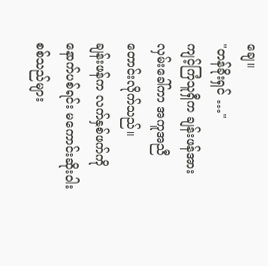ချေ။
"တန်ခိုးရှင် …"
ကျင့်ကြံသူရှီက ချန်းဖန်အား လှမ်းခေါ်ကာ အကူအညီ တောင်းလိုက်သည်။
ချန်းဖန်က လက်နှစ်ဖက်ကို နောက်ပစ်ရင်း မကောင်းဆိုးဝါး စစ်သည်များ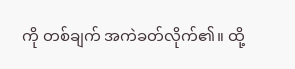ကို တစ်ချက် အကဲခတ်လိုက်၏။ ထို့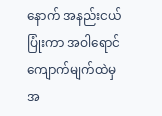နောက် အနည်းငယ် ပြုံးကာ အဝါရောင် ကျောက်မျက်ထဲမှ အ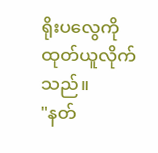ရိုးပလွေကို ထုတ်ယူလိုက်သည်။
"နတ်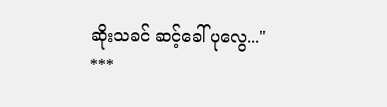ဆိုးသခင် ဆင့်ခေါ် ပုလွေ..."
***